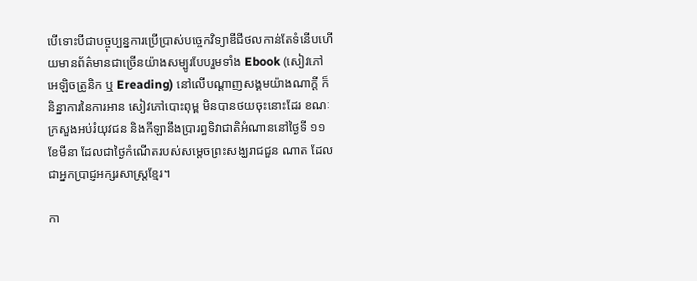បើទោះបីជាបច្ចុប្បន្នការប្រើប្រាស់បច្ចេកវិទ្យាឌីជីថលកាន់តែទំនើបហើយមានព័ត៌មានជាច្រើនយ៉ាងសម្បូរបែបរួមទាំង Ebook (សៀវភៅអេឡិចត្រូនិក ឬ Ereading) នៅលើបណ្តាញសង្គមយ៉ាងណាក្តី ក៏និន្នាការនៃការអាន សៀវភៅបោះពុម្ព មិនបានថយចុះនោះដែរ ខណៈក្រសួងអប់រំយុវជន និងកីឡានឹងប្រារព្ធទិវាជាតិអំណាននៅថ្ងៃទី ១១ ខែមីនា ដែលជាថ្ងៃកំណើតរបស់សម្តេចព្រះសង្ឃរាជជួន ណាត ដែលជាអ្នកប្រាជ្ញអក្សរសាស្ត្រខ្មែរ។

កា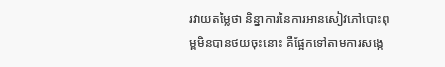រវាយតម្លៃថា និន្នាការនៃការអានសៀវភៅបោះពុម្ពមិនបានថយចុះនោះ គឺផ្អែកទៅតាមការសង្កេ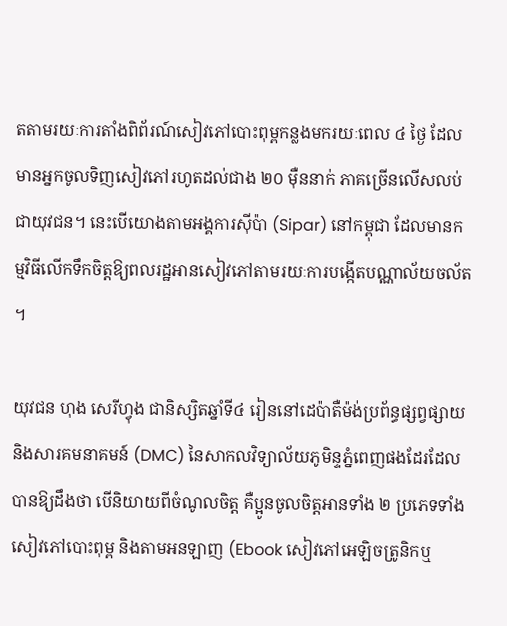តតាមរយៈការតាំងពិព័រណ៍សៀវភៅបោះពុម្ពកន្លងមករយៈពេល ៤ ថ្ងៃ ដែលមានអ្នកចូលទិញសៀវភៅរហូតដល់ជាង ២០ ម៉ឺននាក់ ភាគច្រើនលើសលប់ជាយុវជន។ នេះបើយោងតាមអង្គការស៊ីប៉ា (Sipar) នៅកម្ពុជា ដែលមានកម្មវិធីលើកទឹកចិត្តឱ្យពលរដ្ឋអានសៀវភៅតាមរយៈការបង្កើតបណ្ណាល័យចល័ត។

យុវជន ហុង សេរីហ្វុង ជានិស្សិតឆ្នាំទី៤ រៀននៅដេប៉ាតឺម៉ង់ប្រព័ន្ធផ្សព្វផ្សាយ និងសារគមនាគមន៍ (DMC) នៃសាកលវិទ្យាល័យភូមិន្ទភ្នំពេញផងដែរដែលបានឱ្យដឹងថា បើនិយាយពីចំណូលចិត្ត គឺប្អូនចូលចិត្តអានទាំង ២ ប្រភេទទាំងសៀវភៅបោះពុម្ព និងតាមអនឡាញ (Ebook សៀវភៅអេឡិចត្រូនិកឬ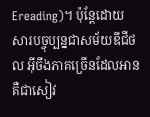Ereading)។ ប៉ុន្តែដោយសារបច្ចុប្បន្នជាសម័យឌីជីថល អ៊ីចឹងភាគច្រើនដែលអានគឺជាសៀវ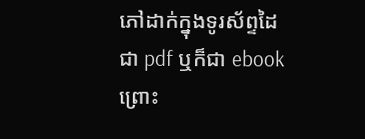ភៅដាក់ក្នុងទូរស័ព្ទដៃជា pdf ឬក៏ជា ebook ព្រោះ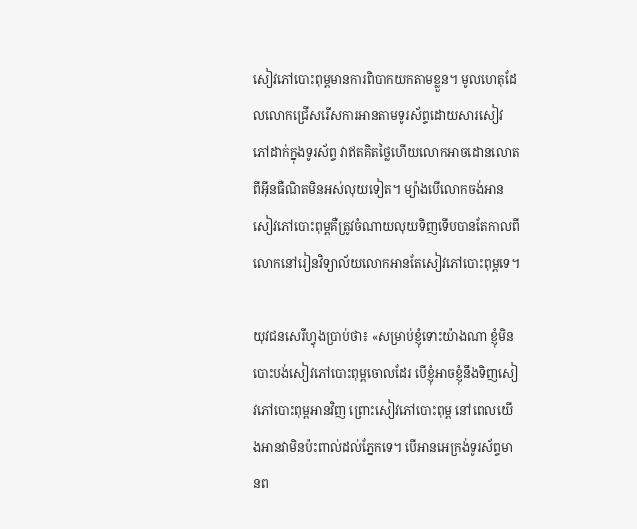សៀវភៅបោះពុម្ពមានការពិបាកយកតាមខ្លួន។ មូលហេតុដែលលោកជ្រើសរើសការអានតាមទូរស័ព្ទដោយសារសៀវភៅដាក់ក្នុងទូរស័ព្ទ វាឥតគិតថ្លៃហើយលោកអាចដោនលោតពីអ៊ីនធឺណិតមិនអស់លុយទៀត។ ម្យ៉ាងបើលោកចង់អានសៀវភៅបោះពុម្ពគឺត្រូវចំណាយលុយទិញទើបបានតែកាលពីលោកនៅរៀនវិទ្យាល័យលោកអានតែសៀវភៅបោះពុម្ពទេ។

យុវជនសេរីហ្វុងប្រាប់ថា៖ «សម្រាប់ខ្ញុំទោះយ៉ាងណា ខ្ញុំមិនបោះបង់សៀវភៅបោះពុម្ពចោលដែរ បើខ្ញុំអាចខ្ញុំនឹងទិញសៀវភៅបោះពុម្ពអានវិញ ព្រោះសៀវភៅបោះពុម្ព នៅពេលយើងអានវាមិនប៉ះពាល់ដល់ភ្នែកទេ។ បើអានអេក្រង់ទូរស័ព្ទមានព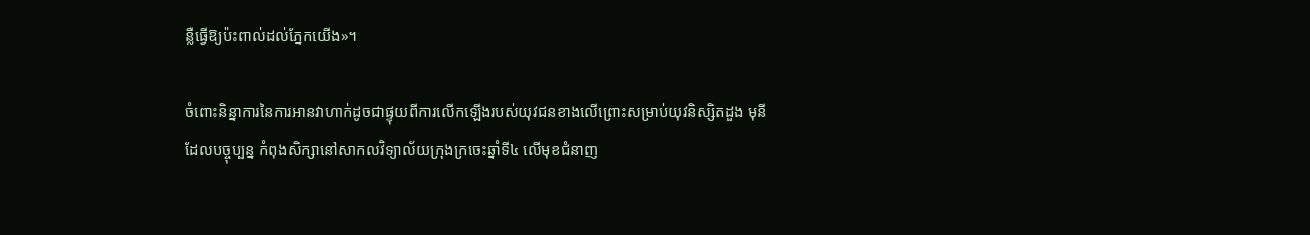ន្លឺធ្វើឱ្យប៉ះពាល់ដល់ភ្នែកយើង»។

ចំពោះនិន្នាការនៃការអានវាហាក់ដូចជាផ្ទុយពីការលើកឡើងរបស់យុវជនខាងលើព្រោះសម្រាប់យុវនិស្សិតដួង មុនីដែលបច្ចុប្បន្ន កំពុងសិក្សានៅសាកលវិទ្យាល័យក្រុងក្រចេះឆ្នាំទី៤ លើមុខជំនាញ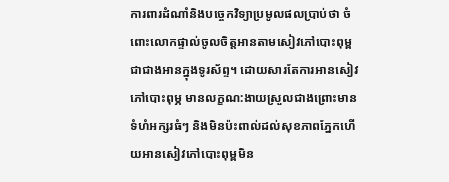ការពារដំណាំនិងបច្ចេកវិទ្យាប្រមូលផលប្រាប់ថា ចំពោះលោកផ្ទាល់ចូលចិត្តអានតាមសៀវភៅបោះពុម្ពជាជាងអានក្នុងទូរស័ព្ទ។ ដោយសារតែការអានសៀវភៅបោះពុម្ភ មានលក្ខណ:ងាយស្រួលជាងព្រោះមានទំហំអក្សរធំៗ និងមិនប៉ះពាល់ដល់សុខភាពភ្នែកហើយអានសៀវភៅបោះពុម្ពមិន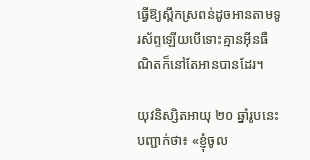ធ្វើឱ្យស្ពឹកស្រពន់ដូចអានតាមទូរស័ព្ទឡើយបើទោះគ្មានអ៊ីនធឺណិតក៏នៅតែអានបានដែរ។

យុវនិស្សិតអាយុ ២០ ឆ្នាំរូបនេះបញ្ជាក់ថា៖ «ខ្ញុំចូល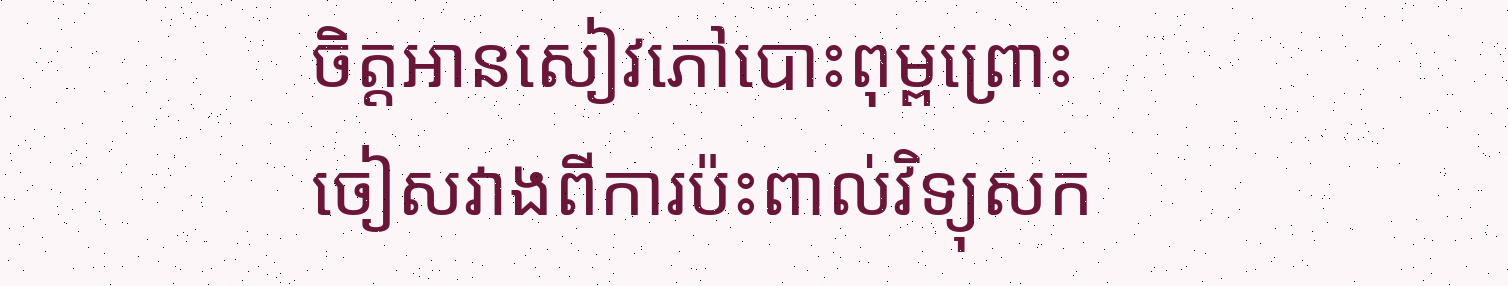ចិត្តអានសៀវភៅបោះពុម្ពព្រោះចៀសវាងពីការប៉ះពាល់វិទ្យុសក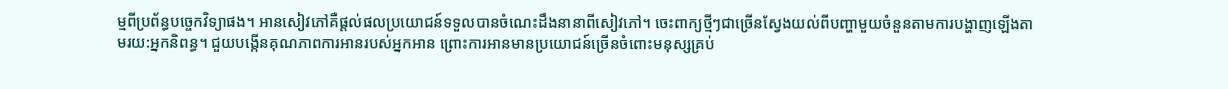ម្មពីប្រព័ន្ធបច្ចេកវិទ្យាផង។ អានសៀវភៅគឺផ្តល់ផលប្រយោជន៍ទទួលបានចំណេះដឹងនានាពីសៀវភៅ។ ចេះពាក្យថ្មីៗជាច្រើនស្វែងយល់ពីបញ្ហាមួយចំនួនតាមការបង្ហាញឡើងតាមរយ:អ្នកនិពន្ធ។ ជួយបង្កើនគុណភាពការអានរបស់អ្នកអាន ព្រោះការអានមានប្រយោជន៍ច្រើនចំពោះមនុស្សគ្រប់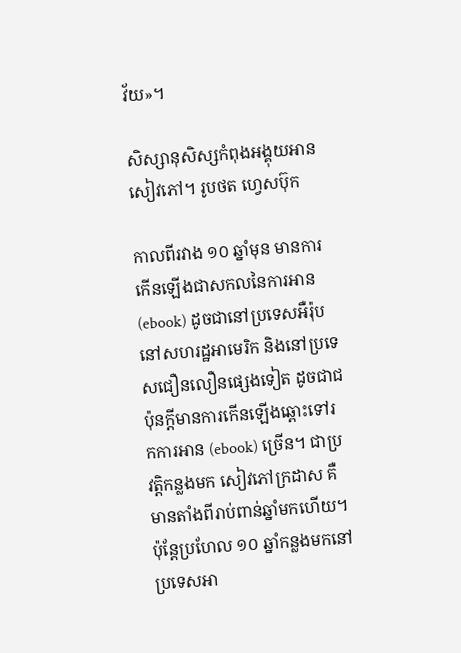វ័យ»។

សិស្សានុសិស្សកំពុងអង្គុយអានសៀវភៅ។ រូបថត ហ្វេសប៊ុក

កាលពីរវាង ១០ ឆ្នាំមុន មានការកើនឡើងជាសកលនៃការអាន (ebook) ដូចជានៅប្រទេសអឺរ៉ុប នៅសហរដ្ឋអាមេរិក និងនៅប្រទេសជឿនលឿនផ្សេងទៀត ដូចជាជប៉ុនក្តីមានការកើនឡើងឆ្ពោះទៅរកការអាន (ebook) ច្រើន។ ជាប្រវត្តិកន្លងមក សៀវភៅក្រដាស គឺមានតាំងពីរាប់ពាន់ឆ្នាំមកហើយ។ ប៉ុន្តែប្រហែល ១០ ឆ្នាំកន្លងមកនៅប្រទេសអា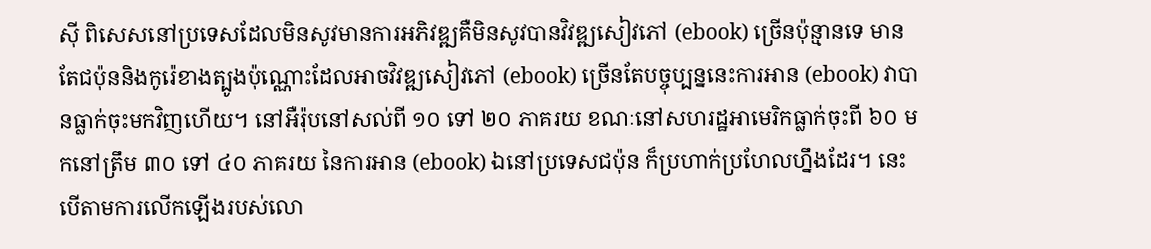ស៊ី ពិសេសនៅប្រទេសដែលមិនសូវមានការអភិវឌ្ឍគឺមិនសូវបានវិវឌ្ឍសៀវភៅ (ebook) ច្រើនប៉ុន្មានទេ មានតែជប៉ុននិងកូរ៉េខាងត្បូងប៉ុណ្ណោះដែលអាចវិវឌ្ឍសៀវភៅ (ebook) ច្រើនតែបច្ចុប្បន្ននេះការអាន (ebook) វាបានធ្លាក់ចុះមកវិញហើយ។ នៅអឺរ៉ុបនៅសល់ពី ១០ ទៅ ២០ ភាគរយ ខណៈនៅសហរដ្ឋអាមេរិកធ្លាក់ចុះពី ៦០ មកនៅត្រឹម ៣០ ទៅ ៤០ ភាគរយ នៃការអាន (ebook) ឯនៅប្រទេសជប៉ុន ក៏ប្រហាក់ប្រហែលហ្នឹងដែរ។ នេះបើតាមការលើកឡើងរបស់លោ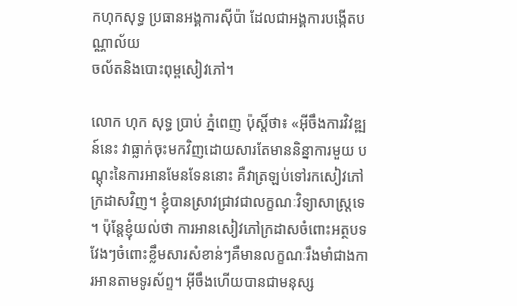កហុកសុទ្ធ ប្រធានអង្គការស៊ីប៉ា ដែលជាអង្គការបង្កើតបណ្ណាល័យ
ចល័តនិងបោះពុម្ពសៀវភៅ។

លោក ហុក សុទ្ធ ប្រាប់ ភ្នំពេញ ប៉ុស្តិ៍ថា៖ «អ៊ីចឹងការវិវឌ្ឍន៍នេះ វាធ្លាក់ចុះមកវិញដោយសារតែមាននិន្នាការមួយ បណ្តុះនៃការអានមែនទែននោះ គឺវាត្រឡប់ទៅរកសៀវភៅក្រដាសវិញ។ ខ្ញុំបានស្រាវជ្រាវជាលក្ខណៈវិទ្យាសាស្ត្រទេ។ ប៉ុន្តែខ្ញុំយល់ថា ការអានសៀវភៅក្រដាសចំពោះអត្ថបទវែងៗចំពោះខ្លឹមសារសំខាន់ៗគឺមានលក្ខណៈរឹងមាំជាងការអានតាមទូរស័ព្ទ។ អ៊ីចឹងហើយបានជាមនុស្ស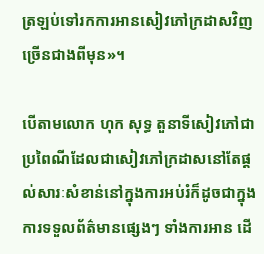ត្រឡប់ទៅរកការអានសៀវភៅក្រដាសវិញច្រើនជាងពីមុន»។

បើតាមលោក ហុក សុទ្ធ តួនាទីសៀវភៅជាប្រពៃណីដែលជាសៀវភៅក្រដាសនៅតែផ្តល់សារៈសំខាន់នៅក្នុងការអប់រំក៏ដូចជាក្នុងការទទួលព័ត៌មានផ្សេងៗ ទាំងការអាន ដើ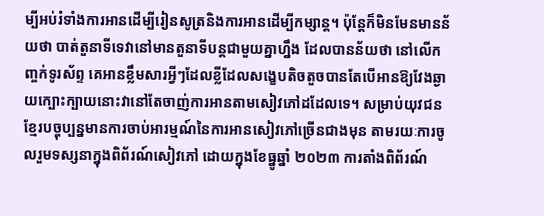ម្បីអប់រំទាំងការអានដើម្បីរៀនសូត្រនិងការអានដើម្បីកម្សាន្ត។ ប៉ុន្តែក៏មិនមែនមានន័យថា បាត់តួនាទីទេវានៅមានតួនាទីបន្តជាមួយគ្នាហ្នឹង ដែលបានន័យថា នៅលើកញ្ចក់ទូរស័ព្ទ គេអានខ្លឹមសារអ្វីៗដែលខ្លីដែលសង្ខេបតិចតួចបានតែបើអានឱ្យវែងឆ្ងាយក្បោះក្បាយនោះវានៅតែចាញ់ការអានតាមសៀវភៅដដែលទេ។ សម្រាប់យុវជនខ្មែរបច្ចុប្បន្នមានការចាប់អារម្មណ៍នៃការអានសៀវភៅច្រើនជាងមុន តាមរយៈការចូលរួមទស្សនាក្នុងពិព័រណ៍សៀវភៅ ដោយក្នុងខែធ្នូឆ្នាំ ២០២៣ ការតាំងពិព័រណ៍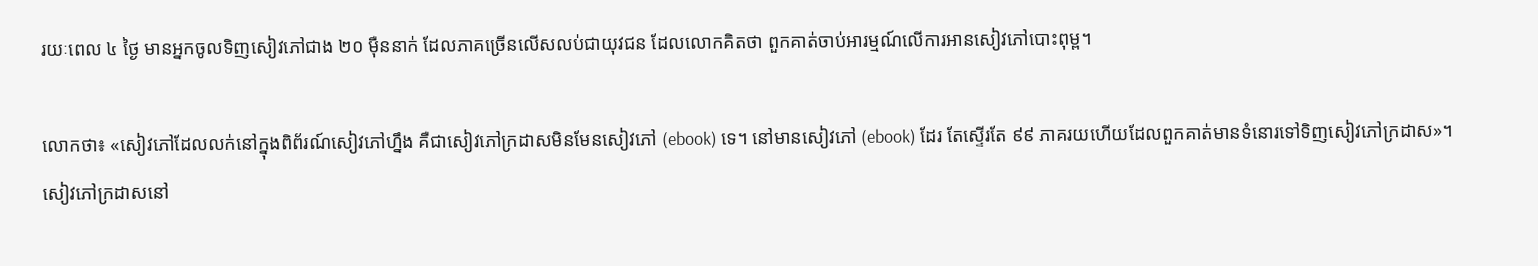រយៈពេល ៤ ថ្ងៃ មានអ្នកចូលទិញសៀវភៅជាង ២០ ម៉ឺននាក់ ដែលភាគច្រើនលើសលប់ជាយុវជន ដែលលោកគិតថា ពួកគាត់ចាប់អារម្មណ៍លើការអានសៀវភៅបោះពុម្ព។

លោកថា៖ «សៀវភៅដែលលក់នៅក្នុងពិព័រណ៍សៀវភៅហ្នឹង គឺជាសៀវភៅក្រដាសមិនមែនសៀវភៅ (ebook) ទេ។ នៅមានសៀវភៅ (ebook) ដែរ តែស្ទើរតែ ៩៩ ភាគរយហើយដែលពួកគាត់មានទំនោរទៅទិញសៀវភៅក្រដាស»។ សៀវភៅក្រដាសនៅ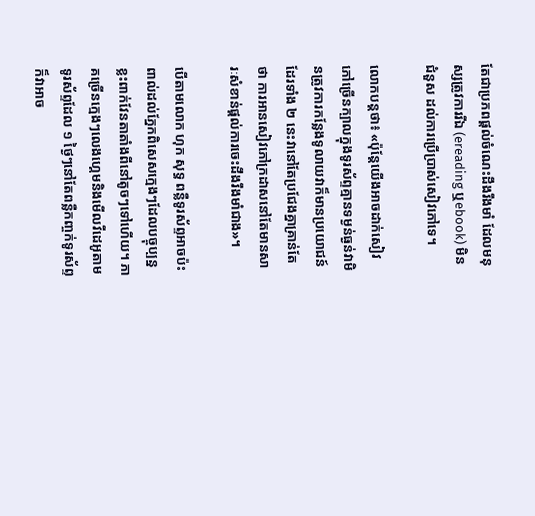តែជាប្រភពផ្តល់ចំណេះដឹងរឹងមាំ ដែលមនុស្សត្រូវការរីឯ (ereading ឬebook) មិនជំនួស ដល់ការប្រើប្រាស់សៀវភៅទេ។

លោកបន្តថា៖ «ប៉ុន្តែយើងអាចដាក់សៀវភៅច្រើនក្បាលក្នុងទូរស័ព្ទគ្មានទម្ងន់ធ្ងន់វាមិនត្រូវការកន្លែងទូលាយវាក៏មានប្រយោជន៍ដែរទាំង ២ នេះវានៅតែប្រជែងគ្នាគ្រាន់តែថា ការអានសៀវភៅក្រដាសនៅតែមានសារៈសំខាន់ផ្តល់ការចេះដឹងរឹងមាំជាង»។

បើតាមលោក ហុក សុទ្ធ ពន្លឺទូរស័ព្ទអាចប៉ះពាល់ដល់ភ្នែកពិសេសក្មេងៗដែលបច្ចុប្បន្នខ្លះពាក់វែនតាតាំងពីនៅតូចៗទៅហើយ។ ភាគច្រើនក្មេងៗលេងហ្គេមនិងមើលវីដេអូតាមទូរស័ព្ទដែល ១ ថ្ងៃៗនៅតែពន្លឺកញ្ចក់ទូរស័ព្ទក៏វាអាច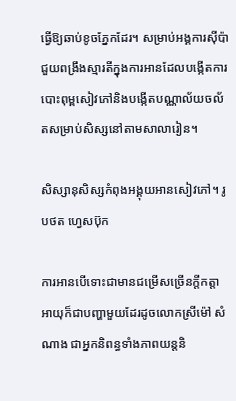ធ្វើឱ្យឆាប់ខូចភ្នែកដែរ។ សម្រាប់អង្គការស៊ីប៉ាជួយពង្រឹងស្មារតីក្នុងការអានដែលបង្កើតការបោះពុម្ពសៀវភៅនិងបង្កើតបណ្ណាល័យចល័តសម្រាប់សិស្សនៅតាមសាលារៀន។

សិស្សានុសិស្សកំពុងអង្គុយអានសៀវភៅ។ រូបថត ហ្វេសប៊ុក

ការអានបើទោះជាមានជម្រើសច្រើនក្តីកត្តាអាយុក៏ជាបញ្ហាមួយដែរដូចលោកស្រីម៉ៅ សំណាង ជាអ្នកនិពន្ធទាំងភាពយន្តនិ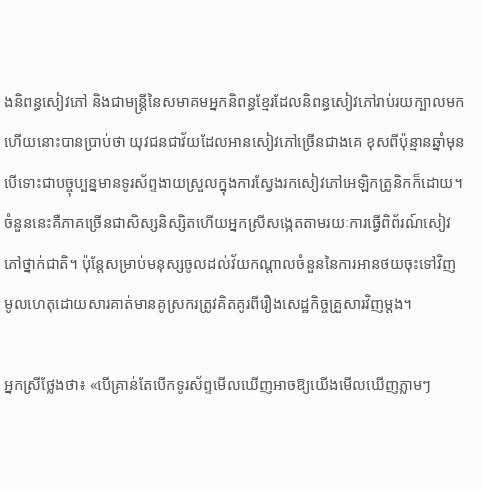ងនិពន្ធសៀវភៅ និងជាមន្ត្រីនៃសមាគមអ្នកនិពន្ធខ្មែរដែលនិពន្ធសៀវភៅរាប់រយក្បាលមកហើយនោះបានប្រាប់ថា យុវជនជាវ័យដែលអានសៀវភៅច្រើនជាងគេ ខុសពីប៉ុន្មានឆ្នាំមុន បើទោះជាបច្ចុប្បន្នមានទូរស័ព្ទងាយស្រួលក្នុងការស្វែងរកសៀវភៅអេឡិកត្រូនិកក៏ដោយ។ ចំនួននេះគឺភាគច្រើនជាសិស្សនិស្សិតហើយអ្នកស្រីសង្កេតតាមរយៈការធ្វើពិព័រណ៍សៀវភៅថ្នាក់ជាតិ។ ប៉ុន្តែសម្រាប់មនុស្សចូលដល់វ័យកណ្តាលចំនួននៃការអានថយចុះទៅវិញ មូលហេតុដោយសារគាត់មានគូស្រករត្រូវគិតគូរពីរឿងសេដ្ឋកិច្ចគ្រួសារវិញម្តង។

អ្នកស្រីថ្លែងថា៖ «បើគ្រាន់តែបើកទូរស័ព្ទមើលឃើញអាចឱ្យយើងមើលឃើញភ្លាមៗ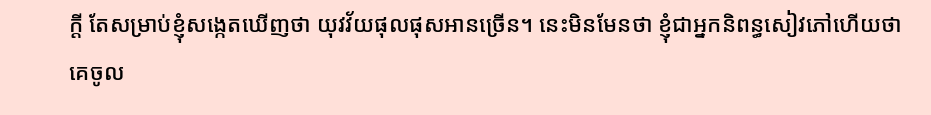ក្តី តែសម្រាប់ខ្ញុំសង្កេតឃើញថា យុវវ័យផុលផុសអានច្រើន។ នេះមិនមែនថា ខ្ញុំជាអ្នកនិពន្ធសៀវភៅហើយថា គេចូល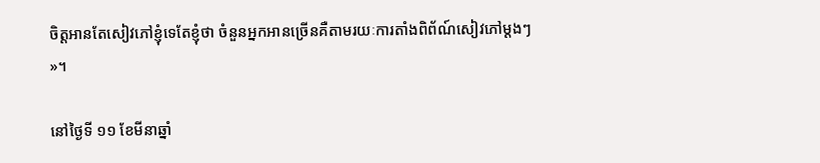ចិត្តអានតែសៀវភៅខ្ញុំទេតែខ្ញុំថា ចំនួនអ្នកអានច្រើនគឺតាមរយៈការតាំងពិព័ណ៍សៀវភៅម្តងៗ»។

នៅថ្ងៃទី ១១ ខែមីនាឆ្នាំ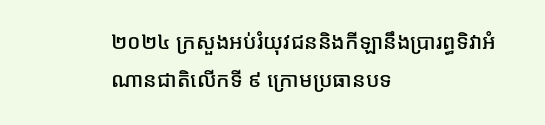២០២៤ ក្រសួងអប់រំយុវជននិងកីឡានឹងប្រារព្ធទិវាអំណានជាតិលើកទី ៩ ក្រោមប្រធានបទ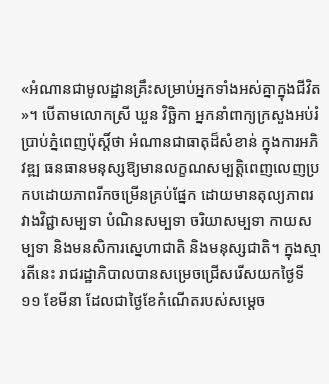«អំណានជាមូលដ្ឋានគ្រឹះសម្រាប់អ្នកទាំងអស់គ្នាក្នុងជីវិត»។ បើតាមលោកស្រី ឃួន វិច្ឆិកា អ្នកនាំពាក្យក្រសួងអប់រំប្រាប់ភ្នំពេញប៉ុស្តិ៍ថា អំណានជាធាតុដ៏សំខាន់ ក្នុងការអភិវឌ្ឍ ធនធានមនុស្សឱ្យមានលក្ខណសម្បត្តិពេញលេញប្រកបដោយភាពរីកចម្រើនគ្រប់ផ្នែក ដោយមានតុល្យភាពរវាងវិជ្ជាសម្បទា បំណិនសម្បទា ចរិយាសម្បទា កាយសម្បទា និងមនសិការស្នេហាជាតិ និងមនុស្សជាតិ។ ក្នុងស្មារតីនេះ រាជរដ្ឋាភិបាលបានសម្រេចជ្រើសរើសយកថ្ងៃទី ១១ ខែមីនា ដែលជាថ្ងៃខែកំណើតរបស់សម្តេច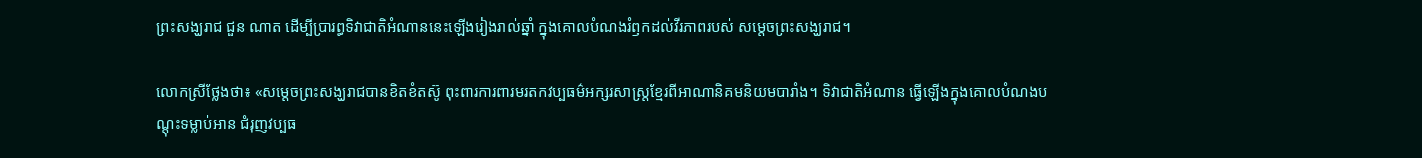ព្រះសង្ឃរាជ ជួន ណាត ដើម្បីប្រារព្ធទិវាជាតិអំណាននេះឡើងរៀងរាល់ឆ្នាំ ក្នុងគោលបំណងរំឭកដល់វីរភាពរបស់ សម្តេចព្រះសង្ឃរាជ។

លោកស្រីថ្លែងថា៖ «សម្តេចព្រះសង្ឃរាជបានខិតខំតស៊ូ ពុះពារការពារមរតកវប្បធម៌អក្សរសាស្ត្រខ្មែរពីអាណានិគមនិយមបារាំង។ ទិវាជាតិអំណាន ធ្វើឡើងក្នុងគោលបំណងបណ្តុះទម្លាប់អាន ជំរុញវប្បធ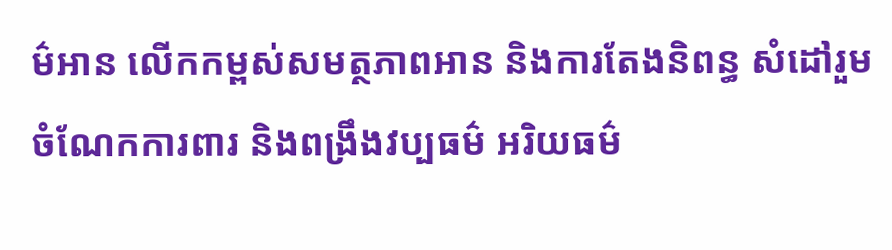ម៌អាន លើកកម្ពស់សមត្ថភាពអាន និងការតែងនិពន្ធ សំដៅរួមចំណែកការពារ និងពង្រឹងវប្បធម៌ អរិយធម៌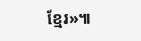ខ្មែរ»៕